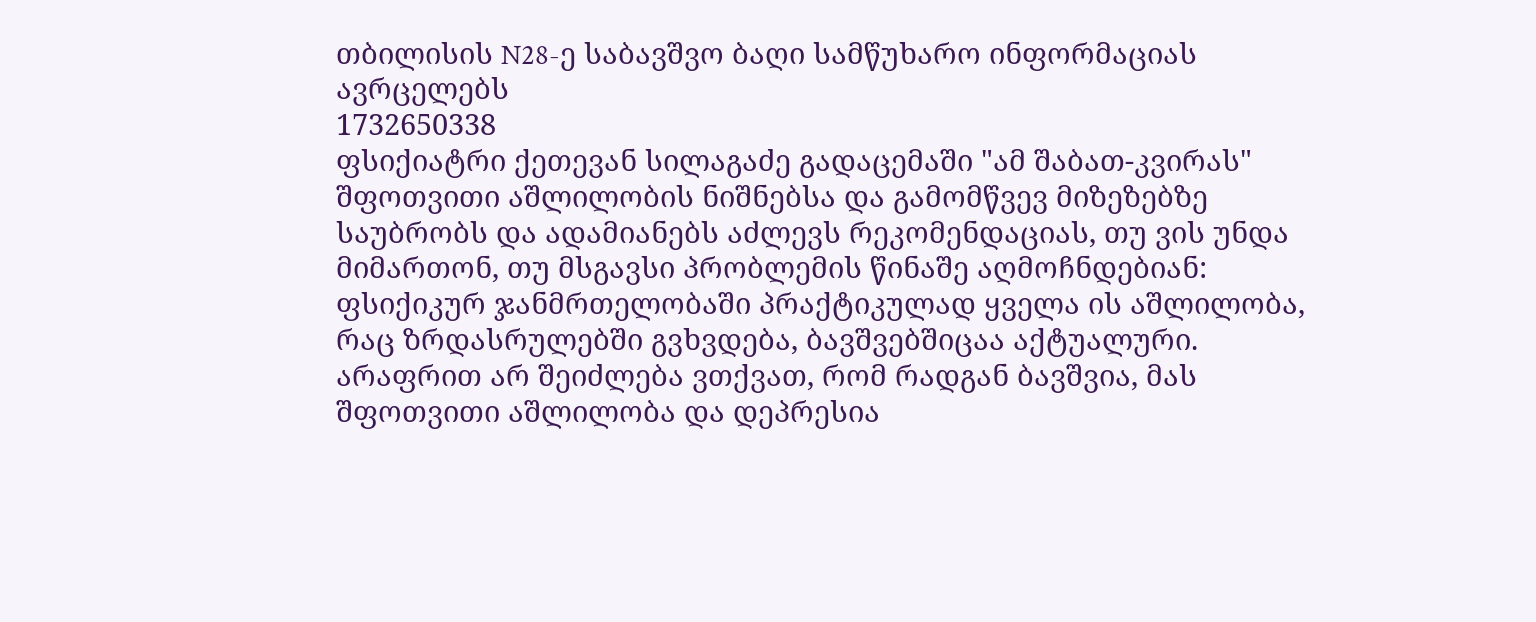თბილისის N28-ე საბავშვო ბაღი სამწუხარო ინფორმაციას ავრცელებს
1732650338
ფსიქიატრი ქეთევან სილაგაძე გადაცემაში "ამ შაბათ-კვირას" შფოთვითი აშლილობის ნიშნებსა და გამომწვევ მიზეზებზე საუბრობს და ადამიანებს აძლევს რეკომენდაციას, თუ ვის უნდა მიმართონ, თუ მსგავსი პრობლემის წინაშე აღმოჩნდებიან:
ფსიქიკურ ჯანმრთელობაში პრაქტიკულად ყველა ის აშლილობა, რაც ზრდასრულებში გვხვდება, ბავშვებშიცაა აქტუალური. არაფრით არ შეიძლება ვთქვათ, რომ რადგან ბავშვია, მას შფოთვითი აშლილობა და დეპრესია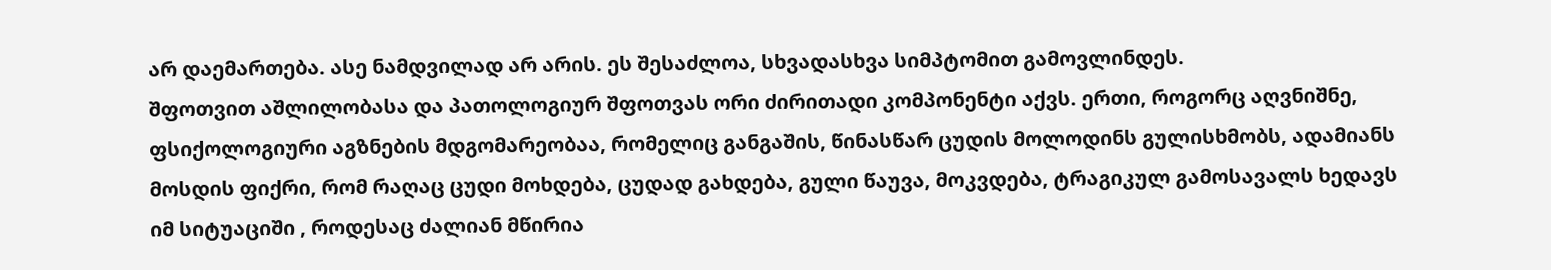არ დაემართება. ასე ნამდვილად არ არის. ეს შესაძლოა, სხვადასხვა სიმპტომით გამოვლინდეს.
შფოთვით აშლილობასა და პათოლოგიურ შფოთვას ორი ძირითადი კომპონენტი აქვს. ერთი, როგორც აღვნიშნე, ფსიქოლოგიური აგზნების მდგომარეობაა, რომელიც განგაშის, წინასწარ ცუდის მოლოდინს გულისხმობს, ადამიანს მოსდის ფიქრი, რომ რაღაც ცუდი მოხდება, ცუდად გახდება, გული წაუვა, მოკვდება, ტრაგიკულ გამოსავალს ხედავს იმ სიტუაციში , როდესაც ძალიან მწირია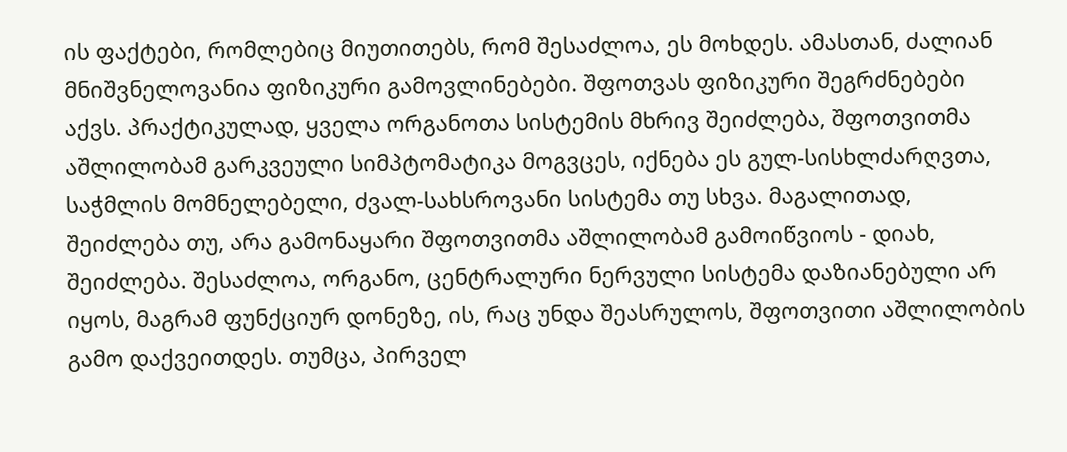ის ფაქტები, რომლებიც მიუთითებს, რომ შესაძლოა, ეს მოხდეს. ამასთან, ძალიან მნიშვნელოვანია ფიზიკური გამოვლინებები. შფოთვას ფიზიკური შეგრძნებები აქვს. პრაქტიკულად, ყველა ორგანოთა სისტემის მხრივ შეიძლება, შფოთვითმა აშლილობამ გარკვეული სიმპტომატიკა მოგვცეს, იქნება ეს გულ-სისხლძარღვთა, საჭმლის მომნელებელი, ძვალ-სახსროვანი სისტემა თუ სხვა. მაგალითად, შეიძლება თუ, არა გამონაყარი შფოთვითმა აშლილობამ გამოიწვიოს - დიახ, შეიძლება. შესაძლოა, ორგანო, ცენტრალური ნერვული სისტემა დაზიანებული არ იყოს, მაგრამ ფუნქციურ დონეზე, ის, რაც უნდა შეასრულოს, შფოთვითი აშლილობის გამო დაქვეითდეს. თუმცა, პირველ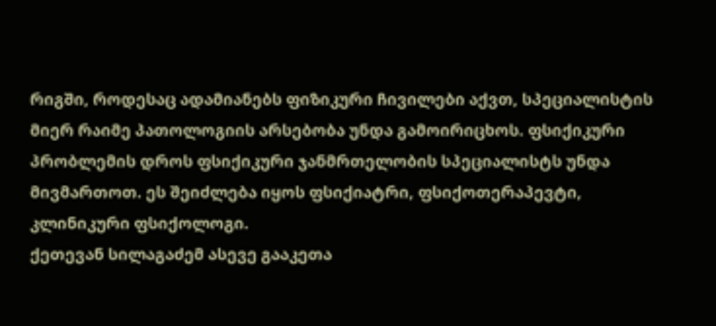რიგში, როდესაც ადამიანებს ფიზიკური ჩივილები აქვთ, სპეციალისტის მიერ რაიმე პათოლოგიის არსებობა უნდა გამოირიცხოს. ფსიქიკური პრობლემის დროს ფსიქიკური ჯანმრთელობის სპეციალისტს უნდა მივმართოთ. ეს შეიძლება იყოს ფსიქიატრი, ფსიქოთერაპევტი, კლინიკური ფსიქოლოგი.
ქეთევან სილაგაძემ ასევე გააკეთა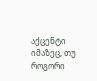აქცენტი იმაზეც, თუ როგორი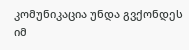კომუნიკაცია უნდა გვქონდეს იმ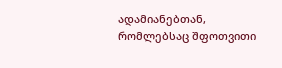ადამიანებთან, რომლებსაც შფოთვითი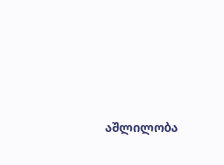აშლილობა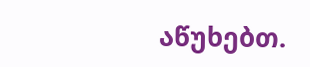აწუხებთ.